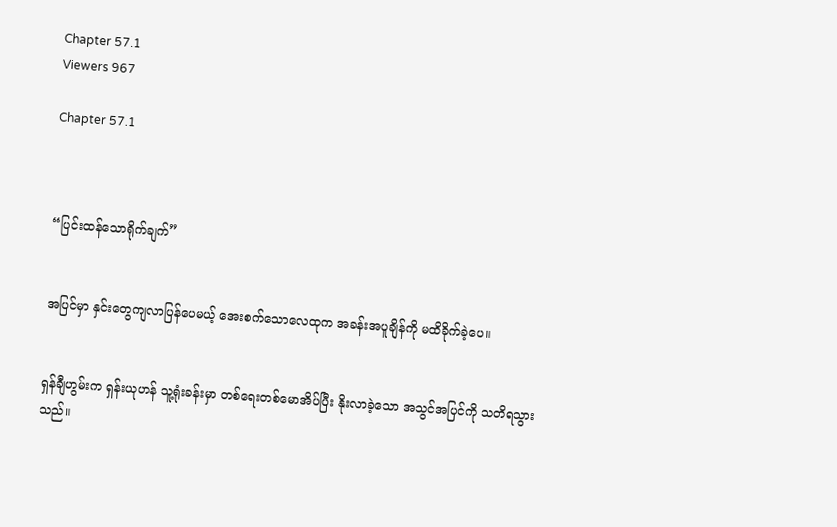Chapter 57.1
Viewers 967

Chapter 57.1



“ပြင်းထန်သောရိုက်ချက်”


အပြင်မှာ နှင်းတွေကျလာပြန်ပေမယ့် အေးစက်သောလေထုက အခန်းအပူချိန်ကို မထိခိုက်ခဲ့ပေ။


ရှန်ချီဟွမ်းက ရှန်းယုဟန် သူ့ရုံးခန်းမှာ တစ်ရေးတစ်မောအိပ်ပြီး နိုးလာခဲ့သော အသွင်အပြင်ကို သတိရသွားသည်။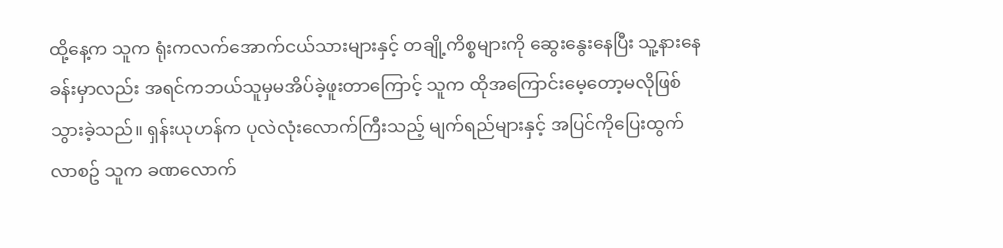ထို့နေ့က သူက ရုံးကလက်အောက်ငယ်သားများနှင့် တချို့ကိစ္စများကို ဆွေးနွေးနေပြီး သူ့နားနေခန်းမှာလည်း အရင်ကဘယ်သူမှမအိပ်ခဲ့ဖူးတာကြောင့် သူက ထိုအကြောင်းမေ့တော့မလိုဖြစ်သွားခဲ့သည်။ ရှန်းယုဟန်က ပုလဲလုံးလောက်ကြီးသည့် မျက်ရည်များနှင့် အပြင်ကိုပြေးထွက်လာစဥ် သူက ခဏလောက်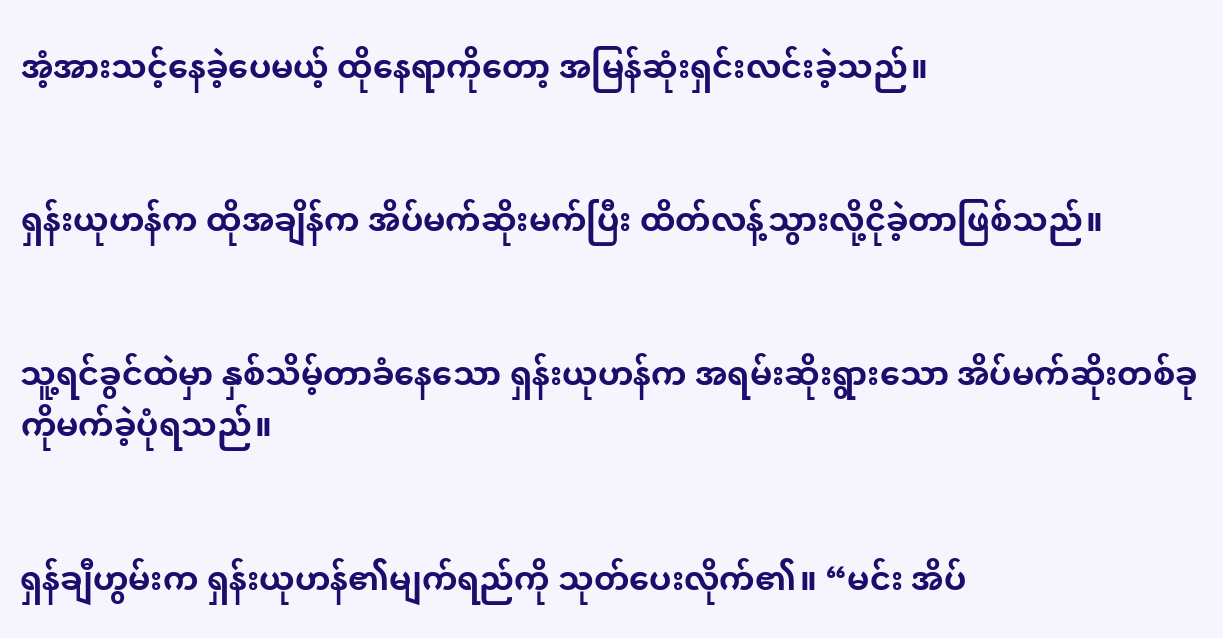အံ့အားသင့်နေခဲ့ပေမယ့် ထိုနေရာကိုတော့ အမြန်ဆုံးရှင်းလင်းခဲ့သည်။


ရှန်းယုဟန်က ထိုအချိန်က အိပ်မက်ဆိုးမက်ပြီး ထိတ်လန့်သွားလို့ငိုခဲ့တာဖြစ်သည်။


သူ့ရင်ခွင်ထဲမှာ နှစ်သိမ့်တာခံနေသော ရှန်းယုဟန်က အရမ်းဆိုးရွားသော အိပ်မက်ဆိုးတစ်ခုကိုမက်ခဲ့ပုံရသည်။


ရှန်ချီဟွမ်းက ရှန်းယုဟန်၏မျက်ရည်ကို သုတ်ပေးလိုက်၏။ “မင်း အိပ်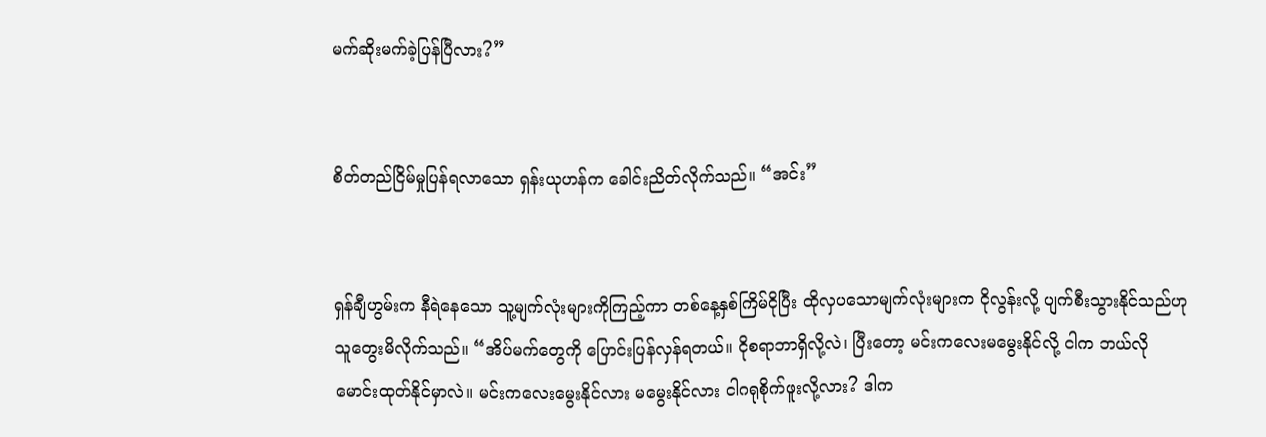မက်ဆိုးမက်ခဲ့ပြန်ပြီလား?”


စိတ်တည်ငြိမ်မှုပြန်ရလာသော ရှန်းယုဟန်က ခေါင်းညိတ်လိုက်သည်။ “အင်း”


ရှန်ချီဟွမ်းက နီရဲနေသော သူ့မျက်လုံးများကိုကြည့်ကာ တစ်နေ့နှစ်ကြိမ်ငိုပြီး ထိုလှပသောမျက်လုံးများက ငိုလွန်းလို့ ပျက်စီးသွားနိုင်သည်ဟု သူတွေးမိလိုက်သည်။ “အိပ်မက်တွေကို ပြောင်းပြန်လှန်ရတယ်။ ငိုစရာဘာရှိလို့လဲ၊ ပြီးတော့ မင်းကလေးမမွေးနိုင်လို့ ငါက ဘယ်လိုမောင်းထုတ်နိုင်မှာလဲ။ မင်းကလေးမွေးနိုင်လား မမွေးနိုင်လား ငါဂရုစိုက်ဖူးလို့လား? ဒါက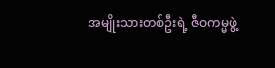အမျိုးသားတစ်ဦးရဲ့ ဇီဝကမ္မဖွဲ့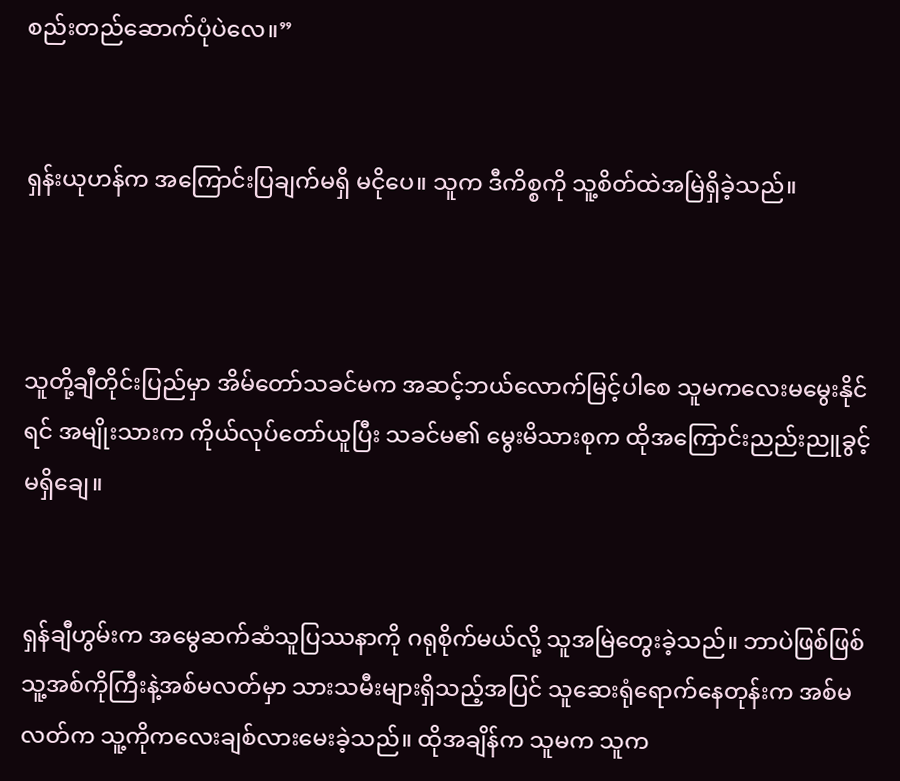စည်းတည်ဆောက်ပုံပဲလေ။”


ရှန်းယုဟန်က အကြောင်းပြချက်မရှိ မငိုပေ။ သူက ဒီကိစ္စကို သူ့စိတ်ထဲအမြဲရှိခဲ့သည်။



သူတို့ချီတိုင်းပြည်မှာ အိမ်တော်သခင်မက အဆင့်ဘယ်လောက်မြင့်ပါစေ သူမကလေးမမွေးနိုင်ရင် အမျိုးသားက ကိုယ်လုပ်တော်ယူပြီး သခင်မ၏ မွေးမိသားစုက ထိုအကြောင်းညည်းညူခွင့်မရှိချေ။


ရှန်ချီဟွမ်းက အမွေဆက်ဆံသူပြဿနာကို ဂရုစိုက်မယ်လို့ သူအမြဲတွေးခဲ့သည်။ ဘာပဲဖြစ်ဖြစ် သူ့အစ်ကိုကြီးနဲ့အစ်မလတ်မှာ သားသမီးများရှိသည့်အပြင် သူဆေးရုံရောက်နေတုန်းက အစ်မလတ်က သူ့ကိုကလေးချစ်လားမေးခဲ့သည်။ ထိုအချိန်က သူမက သူက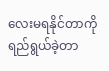လေးမရနိုင်တာကို ရည်ရွယ်ခဲ့တာ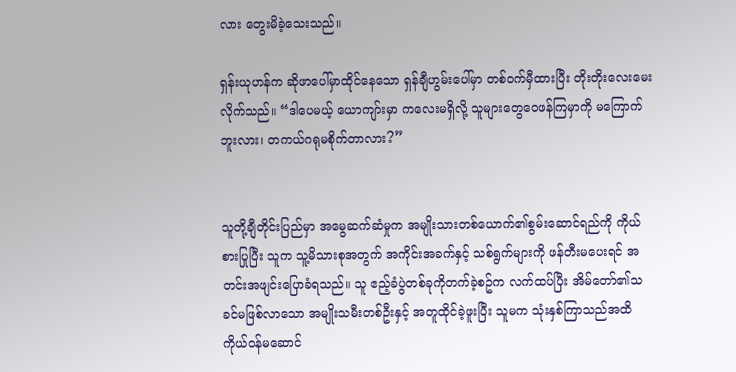လား တွေးမိခဲ့သေးသည်။

ရှန်းယုဟန်က ဆိုဖာပေါ်မှာထိုင်နေသော ရှန်ချီဟွမ်းပေါ်မှာ တစ်ဝက်မှီထားပြီး တိုးတိုးလေးမေးလိုက်သည်။ “ဒါပေမယ့် ယောကျာ်းမှာ ကလေးမရှိလို့ သူများတွေဝေဖန်ကြမှာကို မကြောက်ဘူးလား၊ တကယ်ဂရုမစိုက်တာလား?”


သူတို့ချီတိုင်းပြည်မှာ အမွေဆက်ဆံမှုက အမျိုးသားတစ်ယောက်၏စွမ်းဆောင်ရည်ကို ကိုယ်စားပြုပြီး သူက သူ့မိသားစုအတွက် အကိုင်းအခက်နှင့် သစ်ရွက်များကို ဖန်တီးမပေးရင် အတင်းအဖျင်းပြောခံရသည်။ သူ ဧည့်ခံပွဲတစ်ခုကိုတက်ခဲ့စဥ်က လက်ထပ်ပြီး အိမ်တော်၏သခင်မဖြစ်လာသော အမျိုးသမီးတစ်ဦးနှင့် အတူထိုင်ခဲ့ဖူးပြီး သူမက သုံးနှစ်ကြာသည်အထိ ကိုယ်ဝန်မဆောင်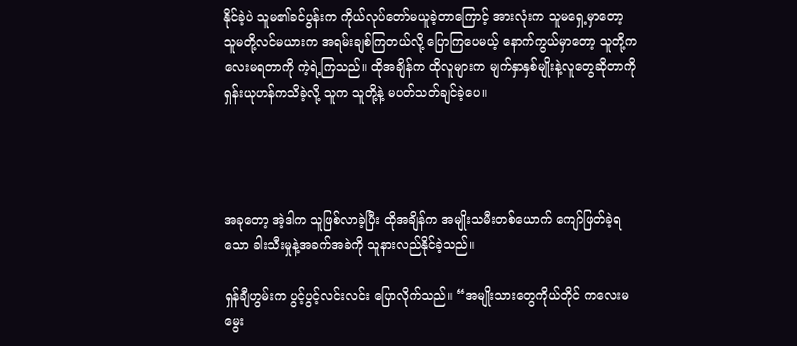နိုင်ခဲ့ပဲ သူမ၏ခင်ပွန်းက ကိုယ်လုပ်တော်မယူခဲ့တာကြောင့် အားလုံးက သူမရှေ့မှာတော့ သူမတို့လင်မယားက အရမ်းချစ်ကြတယ်လို့ ပြောကြပေမယ့် နောက်ကွယ်မှာတော့ သူတို့ကလေးမရတာကို ကဲ့ရဲ့ကြသည်။ ထိုအချိန်က ထိုလူများက မျက်နှာနှစ်မျိုးနဲ့လူတွေဆိုတာကို ရှန်းယုဟန်ကသိခဲ့လို့ သူက သူတို့နဲ့ မပတ်သတ်ချင်ခဲ့ပေ။




အခုတော့ အဲ့ဒါက သူဖြစ်လာခဲ့ပြီး ထိုအချိန်က အမျိုးသမီးတစ်ယောက် ကျော်ဖြတ်ခဲ့ရသော ခါးသီးမှုနဲ့အခက်အခဲကို သူနားလည်နိုင်ခဲ့သည်။

ရှန်ချီဟွမ်းက ပွင့်ပွင့်လင်းလင်း ပြောလိုက်သည်။ “အမျိုးသားတွေကိုယ်တိုင် ကလေးမမွေး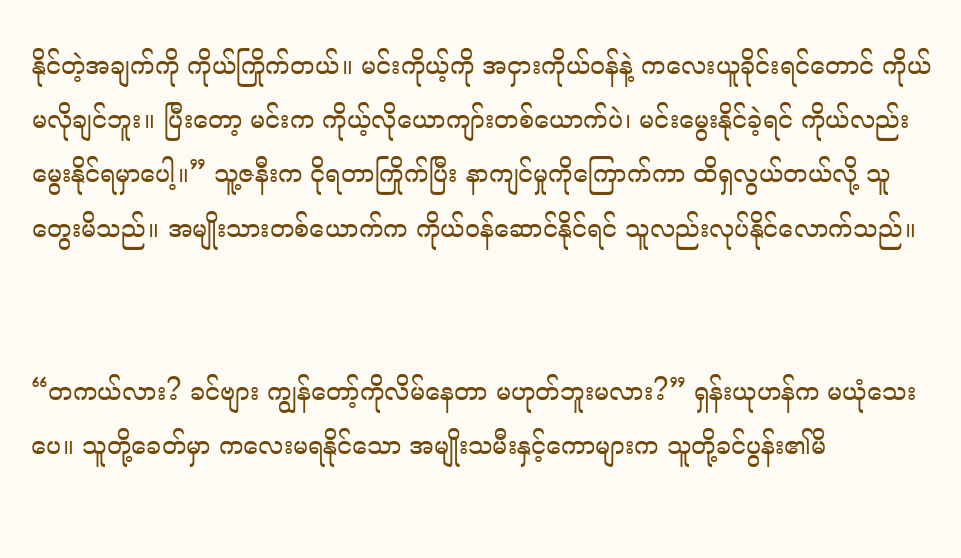နိုင်တဲ့အချက်ကို ကိုယ်ကြိုက်တယ်။ မင်းကိုယ့်ကို အငှားကိုယ်ဝန်နဲ့ ကလေးယူခိုင်းရင်တောင် ကိုယ်မလိုချင်ဘူး။ ပြီးတော့ မင်းက ကိုယ့်လိုယောကျာ်းတစ်ယောက်ပဲ၊ မင်းမွေးနိုင်ခဲ့ရင် ကိုယ်လည်းမွေးနိုင်ရမှာပေါ့။” သူ့ဇနီးက ငိုရတာကြိုက်ပြီး နာကျင်မှုကိုကြောက်ကာ ထိရှလွယ်တယ်လို့ သူတွေးမိသည်။ အမျိုးသားတစ်ယောက်က ကိုယ်ဝန်ဆောင်နိုင်ရင် သူလည်းလုပ်နိုင်လောက်သည်။


“တကယ်လား? ခင်ဗျား ကျွန်တော့်ကိုလိမ်နေတာ မဟုတ်ဘူးမလား?” ရှန်းယုဟန်က မယုံသေးပေ။ သူတို့ခေတ်မှာ ကလေးမရနိုင်သော အမျိုးသမီးနှင့်ကောများက သူတို့ခင်ပွန်း၏မိ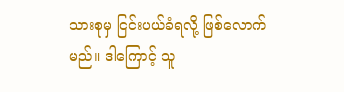သားစုမှ ငြင်းပယ်ခံရလို့ ဖြစ်လောက်မည်။ ဒါကြောင့် သူ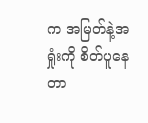က အမြတ်နဲ့အရှုံးကို စိတ်ပူနေတာ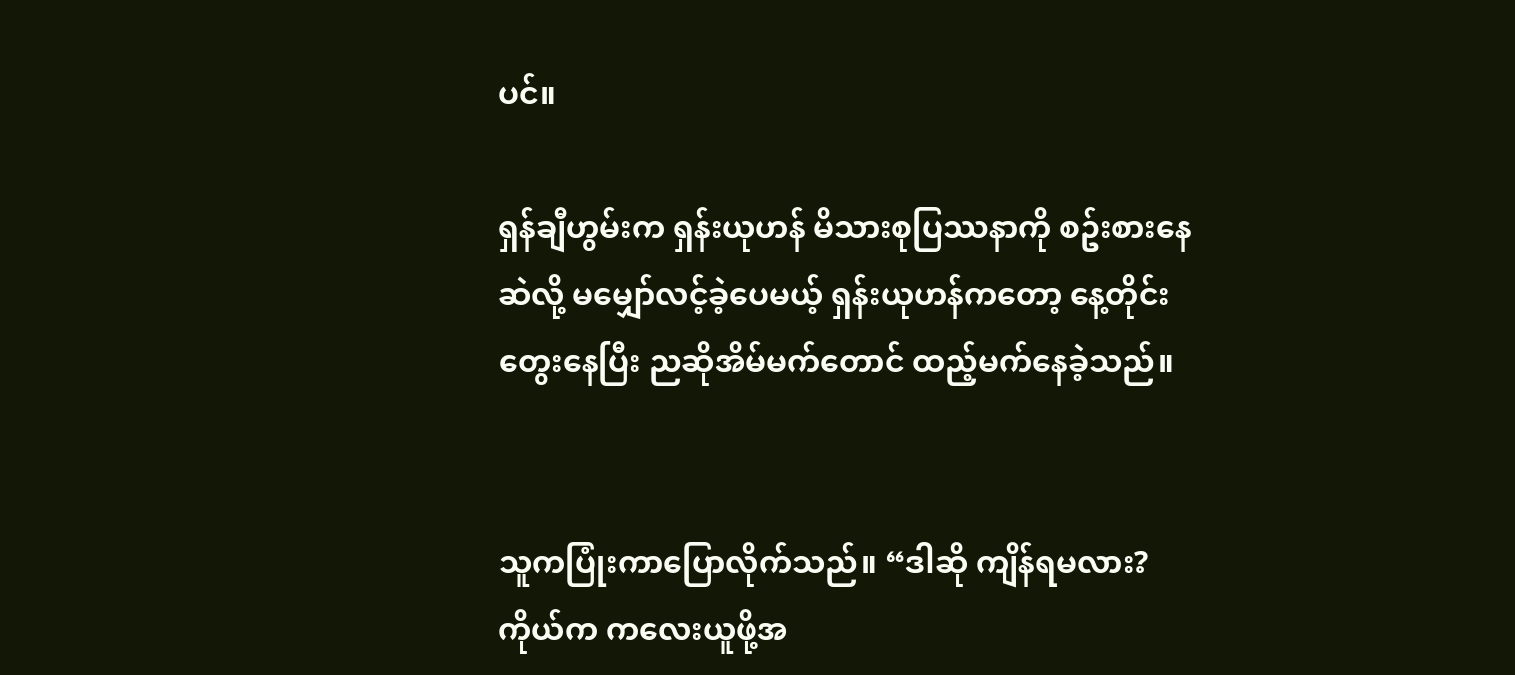ပင်။

ရှန်ချီဟွမ်းက ရှန်းယုဟန် မိသားစုပြဿနာကို စဥ်းစားနေဆဲလို့ မမျှော်လင့်ခဲ့ပေမယ့် ရှန်းယုဟန်ကတော့ နေ့တိုင်းတွေးနေပြီး ညဆိုအိမ်မက်တောင် ထည့်မက်နေခဲ့သည်။


သူကပြုံးကာပြောလိုက်သည်။ “ဒါဆို ကျိန်ရမလား? ကိုယ်က ကလေးယူဖို့အ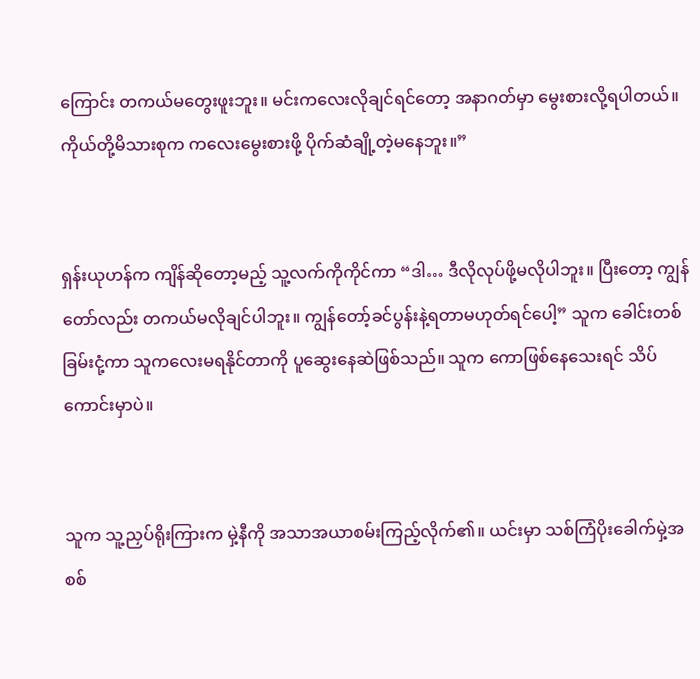ကြောင်း တကယ်မတွေးဖူးဘူး။ မင်းကလေးလိုချင်ရင်တော့ အနာဂတ်မှာ မွေးစားလို့ရပါတယ်။ ကိုယ်တို့မိသားစုက ကလေးမွေးစားဖို့ ပိုက်ဆံချို့တဲ့မနေဘူး။”


ရှန်းယုဟန်က ကျိန်ဆိုတော့မည့် သူ့လက်ကိုကိုင်ကာ “ဒါ… ဒီလိုလုပ်ဖို့မလိုပါဘူး။ ပြီးတော့ ကျွန်တော်လည်း တကယ်မလိုချင်ပါဘူး။ ကျွန်တော့်ခင်ပွန်းနဲ့ရတာမဟုတ်ရင်ပေါ့” သူက ခေါင်းတစ်ခြမ်းငုံ့ကာ သူကလေးမရနိုင်တာကို ပူဆွေးနေဆဲဖြစ်သည်။ သူက ကောဖြစ်နေသေးရင် သိပ်ကောင်းမှာပဲ။


သူက သူ့ညှပ်ရိုးကြားက မှဲ့နီကို အသာအယာစမ်းကြည့်လိုက်၏။ ယင်းမှာ သစ်ကြံပိုးခေါက်မှဲ့အစစ်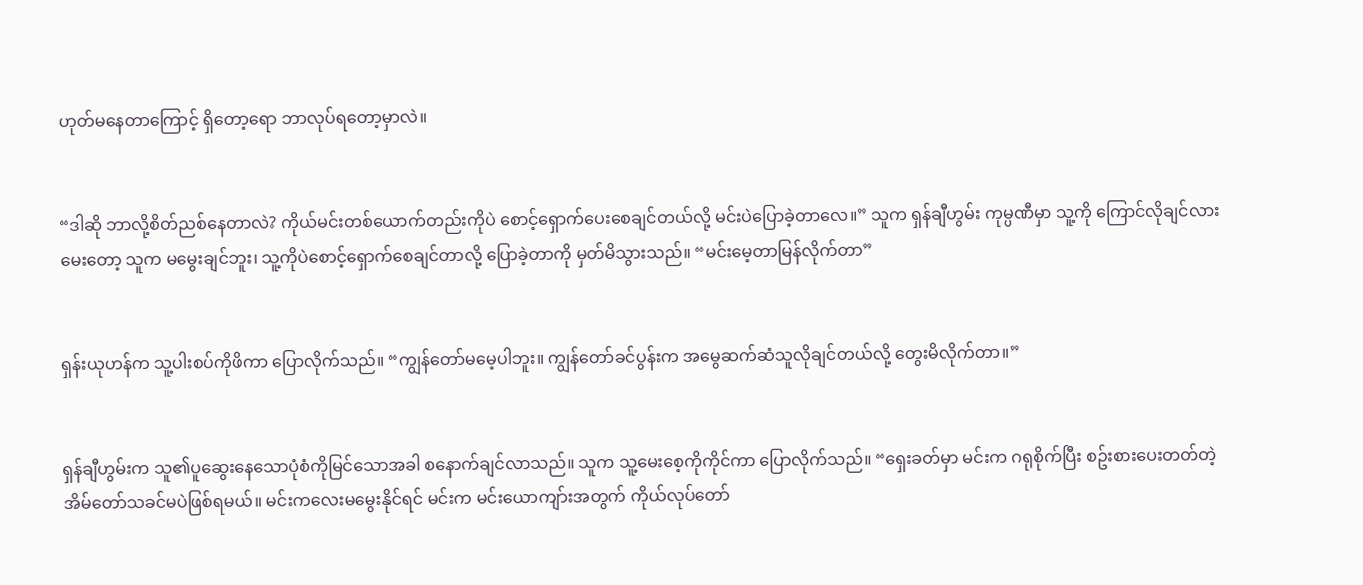ဟုတ်မနေတာကြောင့် ရှိတော့ရော ဘာလုပ်ရတော့မှာလဲ။


“ဒါဆို ဘာလို့စိတ်ညစ်နေတာလဲ? ကိုယ်မင်းတစ်ယောက်တည်းကိုပဲ စောင့်ရှောက်ပေးစေချင်တယ်လို့ မင်းပဲပြောခဲ့တာလေ။” သူက ရှန်ချီဟွမ်း ကုမ္ပဏီမှာ သူ့ကို ကြောင်လိုချင်လားမေးတော့ သူက မမွေးချင်ဘူး၊ သူ့ကိုပဲစောင့်ရှောက်စေချင်တာလို့ ပြောခဲ့တာကို မှတ်မိသွားသည်။ “မင်းမေ့တာမြန်လိုက်တာ”


ရှန်းယုဟန်က သူ့ပါးစပ်ကိုဖိကာ ပြောလိုက်သည်။ “ကျွန်တော်မမေ့ပါဘူး။ ကျွန်တော်ခင်ပွန်းက အမွေဆက်ဆံသူလိုချင်တယ်လို့ တွေးမိလိုက်တာ။”


ရှန်ချီဟွမ်းက သူ၏ပူဆွေးနေသောပုံစံကိုမြင်သောအခါ စနောက်ချင်လာသည်။ သူက သူ့မေးစေ့ကိုကိုင်ကာ ပြောလိုက်သည်။ “ရှေးခတ်မှာ မင်းက ဂရုစိုက်ပြီး စဥ်းစားပေးတတ်တဲ့ အိမ်တော်သခင်မပဲဖြစ်ရမယ်။ မင်းကလေးမမွေးနိုင်ရင် မင်းက မင်းယောကျာ်းအတွက် ကိုယ်လုပ်တော်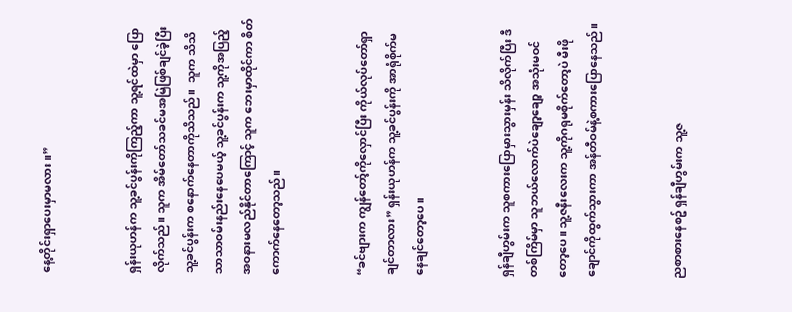နေ့တိုင်းရှာပေးမှာမလား။”


ရှန်းယုဟန်က သူ့ခင်ပွန်းကိုကြည့်ကာ သူ့ရင်ထဲမှာ ပြောလိုက်သည်။ သူက အိမ်တော်သခင်မအမြဲဖြစ်ချင်ခဲ့ပြီး သူ့ခင်ပွန်းက စနောက်နေတာကိုသိသည်။  သူက သိသိသာသာဝမ်းနည်းနေပေမယ့် သူ့ခင်ပွန်းက သူ့ကိုအပြည့်အဝနားမလည်နိုင်တာကြောင့် သူက ဘေးမှာထိုင်ကာ စိတ်ကောက်နေတော့သည်။


“ခင်ဗျားက ကျွန်တော့်ကိုလှောင်ပြီး ကိုယ်လုပ်တော်ရှာချင်တာလား” ရှန်းယုဟန်က သူ့ခင်ပွန်းကို အာရုံစိုက်မနေချင်တော့ပေ။


ရှန်ချီဟွမ်းက သူစကားပြောမှားသွားမှန်း သိလိုက်ပြီး ဒီတစ်ကြိမ်မှာ သူဘယ်လောက်ပဲချော့ချော့ အသုံးမဝင်တော့ပေ။ သူ့ဇနီးလေးက သူ့ကိုဂရုမစိုက်တော့ပဲ မီးဖိုချောင်ကိုထွက်သွားကာ အန်တီဝမ်နဲ့စကားပြောနေသည်။


ညစာစားနေစဥ် ရှန်ချီဟွမ်းက သူ့ဇ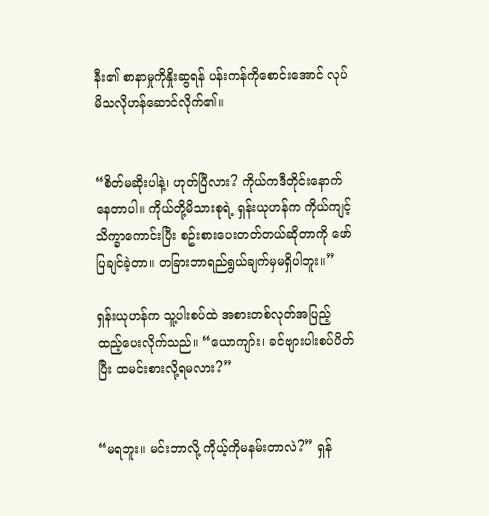နီး၏ စာနာမှုကိုနှိုးဆွရန် ပန်းကန်ကိုစောင်းအောင် လုပ်မိသလိုဟန်ဆောင်လိုက်၏။


“စိတ်မဆိုးပါနဲ့၊ ဟုတ်ပြီလား? ကိုယ်ကဒီတိုင်းနောက်နေတာပါ။ ကိုယ်တို့မိသားစုရဲ့ ရှန်းယုဟန်က ကိုယ်ကျင့်သိက္ခာကောင်းပြီး စဥ်းစားပေးတတ်တယ်ဆိုတာကို ဖော်ပြချင်ခဲ့တာ။ တခြားဘာရည်ရွယ်ချက်မှမရှိပါဘူး။”

ရှန်းယုဟန်က သူ့ပါးစပ်ထဲ အစားတစ်လုတ်အပြည့် ထည့်ပေးလိုက်သည်။ “ယောကျာ်း၊ ခင်ဗျားပါးစပ်ပိတ်ပြီး ထမင်းစားလို့ရမလား?”


“မရဘူး။ မင်းဘာလို့ ကိုယ့်ကိုမနမ်းတာလဲ?” ရှန်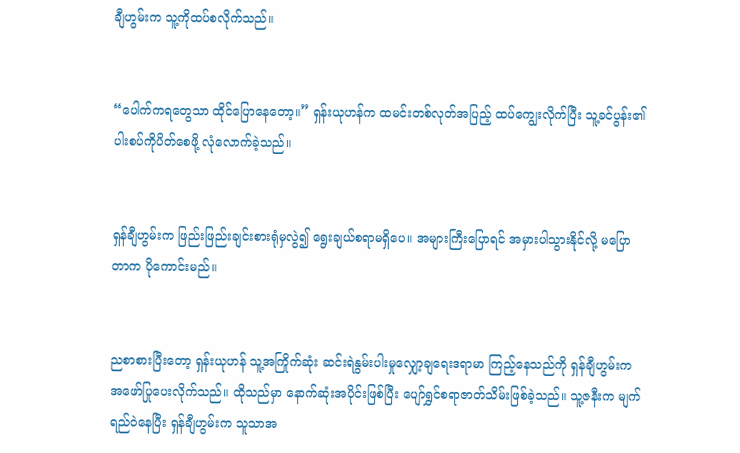ချီဟွမ်းက သူ့ကိုထပ်စလိုက်သည်။


“ပေါက်ကရတွေသာ ထိုင်ပြောနေတော့။” ရှန်းယုဟန်က ထမင်းတစ်လုတ်အပြည့် ထပ်ကျွေးလိုက်ပြီး သူ့ခင်ပွန်း၏ ပါးစပ်ကိုပိတ်စေဖို့ လုံလောက်ခဲ့သည်။


ရှန်ချီဟွမ်းက ဖြည်းဖြည်းချင်းစားရုံမှလွဲ၍ ရွေးချယ်စရာမရှိပေ။ အများကြီးပြောရင် အမှားပါသွားနိုင်လို့ မပြောတာက ပိုကောင်းမည်။


ညစာစားပြီးတော့ ရှန်းယုဟန် သူ့အကြိုက်ဆုံး ဆင်းရဲနွမ်းပါးမှုလျှော့ချရေးဒရာမာ ကြည့်နေသည်ကို ရှန်ချီဟွမ်းက အဖော်ပြုပေးလိုက်သည်။ ထိုသည်မှာ နောက်ဆုံးအပိုင်းဖြစ်ပြီး ပျော်ရွှင်စရာဇာတ်သိမ်းဖြစ်ခဲ့သည်။ သူ့ဇနီးက မျက်ရည်ဝဲနေပြီး ရှန်ချီဟွမ်းက သူသာအ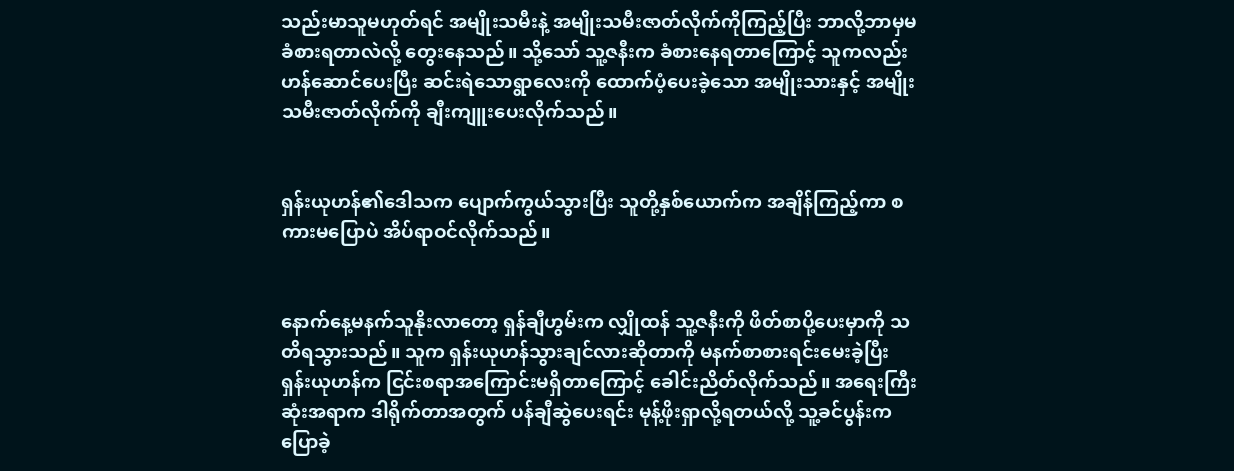သည်းမာသူမဟုတ်ရင် အမျိုးသမီးနဲ့ အမျိုးသမီးဇာတ်လိုက်ကိုကြည့်ပြီး ဘာလို့ဘာမှမခံစားရတာလဲလို့ တွေးနေသည်။ သို့သော် သူ့ဇနီးက ခံစားနေရတာကြောင့် သူကလည်း ဟန်ဆောင်ပေးပြီး ဆင်းရဲသောရွာလေးကို ထောက်ပံ့ပေးခဲ့သော အမျိုးသားနှင့် အမျိုးသမီးဇာတ်လိုက်ကို ချီးကျူးပေးလိုက်သည်။


ရှန်းယုဟန်၏ဒေါသက ပျောက်ကွယ်သွားပြီး သူတို့နှစ်ယောက်က အချိန်ကြည့်ကာ စကားမပြောပဲ အိပ်ရာဝင်လိုက်သည်။


နောက်နေ့မနက်သူနိုးလာတော့ ရှန်ချီဟွမ်းက လျှိုထန် သူ့ဇနီးကို ဖိတ်စာပို့ပေးမှာကို သတိရသွားသည်။ သူက ရှန်းယုဟန်သွားချင်လားဆိုတာကို မနက်စာစားရင်းမေးခဲ့ပြီး ရှန်းယုဟန်က ငြင်းစရာအကြောင်းမရှိတာကြောင့် ခေါင်းညိတ်လိုက်သည်။ အရေးကြီးဆုံးအရာက ဒါရိုက်တာအတွက် ပန်ချီဆွဲပေးရင်း မုန့်ဖိုးရှာလို့ရတယ်လို့ သူ့ခင်ပွန်းကပြောခဲ့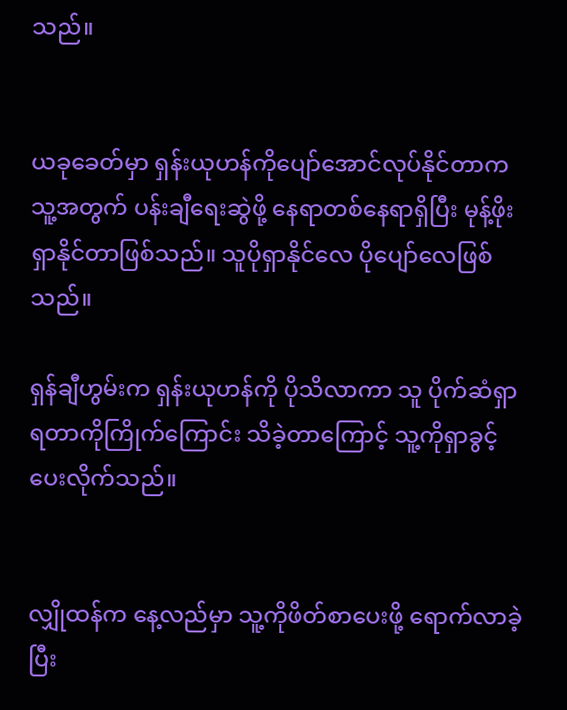သည်။


ယခုခေတ်မှာ ရှန်းယုဟန်ကိုပျော်အောင်လုပ်နိုင်တာက သူ့အတွက် ပန်းချီရေးဆွဲဖို့ နေရာတစ်နေရာရှိပြီး မုန့်ဖိုးရှာနိုင်တာဖြစ်သည်။ သူပိုရှာနိုင်လေ ပိုပျော်လေဖြစ်သည်။

ရှန်ချီဟွမ်းက ရှန်းယုဟန်ကို ပိုသိလာကာ သူ ပိုက်ဆံရှာရတာကိုကြိုက်ကြောင်း သိခဲ့တာကြောင့် သူ့ကိုရှာခွင့်ပေးလိုက်သည်။


လျှိုထန်က နေ့လည်မှာ သူ့ကိုဖိတ်စာပေးဖို့ ရောက်လာခဲ့ပြီး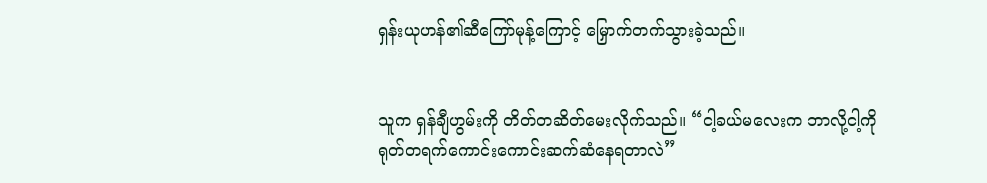ရှန်းယုဟန်၏ဆီကြော်မုန့်ကြောင့် မြှောက်တက်သွားခဲ့သည်။


သူက ရှန်ချီဟွမ်းကို တိတ်တဆိတ်မေးလိုက်သည်။ “ငါ့ခယ်မလေးက ဘာလို့ငါ့ကို ရုတ်တရက်ကောင်းကောင်းဆက်ဆံနေရတာလဲ”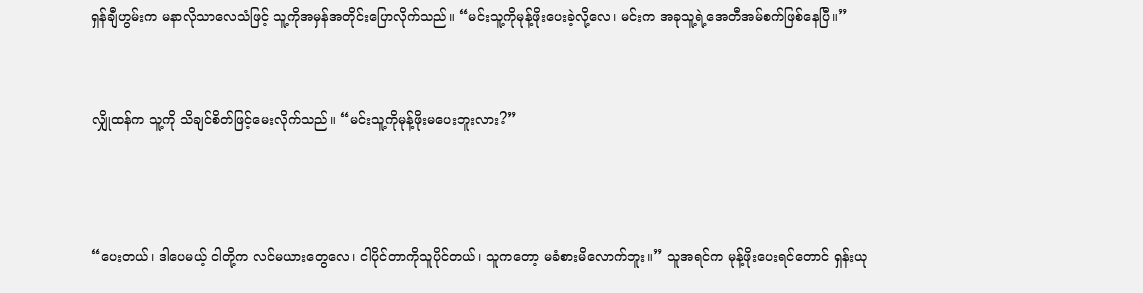ရှန်ချီဟွမ်းက မနာလိုသာလေသံဖြင့် သူ့ကိုအမှန်အတိုင်းပြောလိုက်သည်။ “မင်းသူ့ကိုမုန့်ဖိုးပေးခဲ့လို့လေ၊ မင်းက အခုသူ့ရဲ့အေတီအမ်စက်ဖြစ်နေပြီ။”


လျှိုထန်က သူ့ကို သိချင်စိတ်ဖြင့်မေးလိုက်သည်။ “မင်းသူ့ကိုမုန့်ဖိုးမပေးဘူးလား?”



“ပေးတယ်၊ ဒါပေမယ့် ငါတို့က လင်မယားတွေလေ၊ ငါပိုင်တာကိုသူပိုင်တယ်၊ သူကတော့ မခံစားမိလောက်ဘူး။” သူအရင်က မုန့်ဖိုးပေးရင်တောင် ရှန်းယု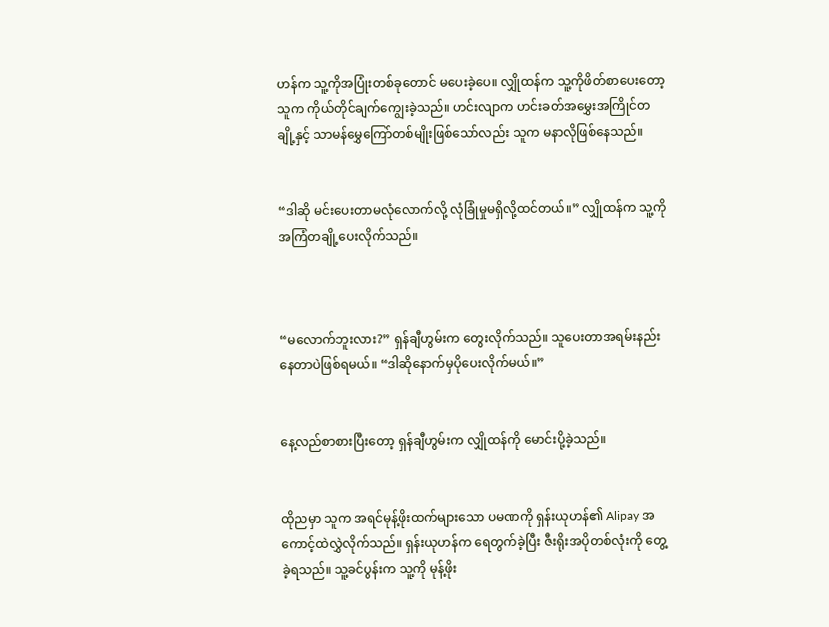ဟန်က သူ့ကိုအပြုံးတစ်ခုတောင် မပေးခဲ့ပေ။ လျှိုထန်က သူ့ကိုဖိတ်စာပေးတော့ သူက ကိုယ်တိုင်ချက်ကျွေးခဲ့သည်။ ဟင်းလျာက ဟင်းခတ်အမွှေးအကြိုင်တချို့နှင့် သာမန်မွှေကြော်တစ်မျိုးဖြစ်သော်လည်း သူက မနာလိုဖြစ်နေသည်။


“ဒါဆို မင်းပေးတာမလုံလောက်လို့ လုံခြုံမှုမရှိလို့ထင်တယ်။” လျှိုထန်က သူ့ကိုအကြံတချို့ပေးလိုက်သည်။



“မလောက်ဘူးလား?” ရှန်ချီဟွမ်းက တွေးလိုက်သည်။ သူပေးတာအရမ်းနည်းနေတာပဲဖြစ်ရမယ်။ “ဒါဆိုနောက်မှပိုပေးလိုက်မယ်။”


နေ့လည်စာစားပြီးတော့ ရှန်ချီဟွမ်းက လျှိုထန်ကို မောင်းပို့ခဲ့သည်။


ထိုညမှာ သူက အရင်မုန့်ဖိုးထက်များသော ပမဏကို ရှန်းယုဟန်၏ Alipay အကောင့်ထဲလွှဲလိုက်သည်။ ရှန်းယုဟန်က ရေတွက်ခဲ့ပြီး ဇီးရိုးအပိုတစ်လုံးကို တွေ့ခဲ့ရသည်။ သူ့ခင်ပွန်းက သူ့ကို မုန့်ဖိုး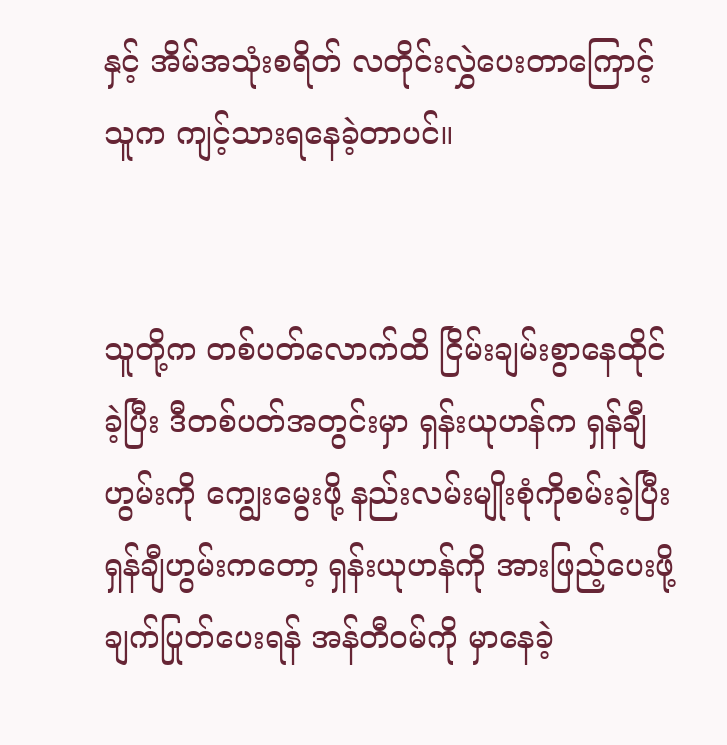နှင့် အိမ်အသုံးစရိတ် လတိုင်းလွှဲပေးတာကြောင့် သူက ကျင့်သားရနေခဲ့တာပင်။


သူတို့က တစ်ပတ်လောက်ထိ ငြိမ်းချမ်းစွာနေထိုင်ခဲ့ပြီး ဒီတစ်ပတ်အတွင်းမှာ ရှန်းယုဟန်က ရှန်ချီဟွမ်းကို ကျွေးမွေးဖို့ နည်းလမ်းမျိုးစုံကိုစမ်းခဲ့ပြီး ရှန်ချီဟွမ်းကတော့ ရှန်းယုဟန်ကို အားဖြည့်ပေးဖို့ ချက်ပြုတ်ပေးရန် အန်တီဝမ်ကို မှာနေခဲ့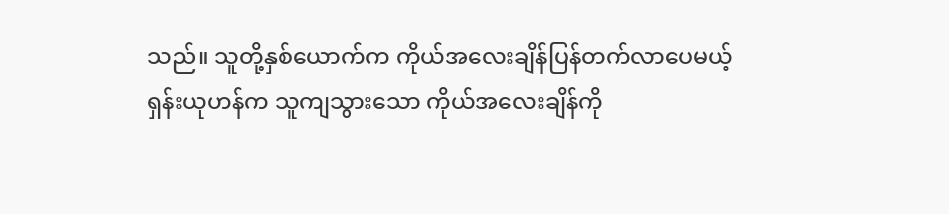သည်။ သူတို့နှစ်ယောက်က ကိုယ်အလေးချိန်ပြန်တက်လာပေမယ့် ရှန်းယုဟန်က သူကျသွားသော ကိုယ်အလေးချိန်ကို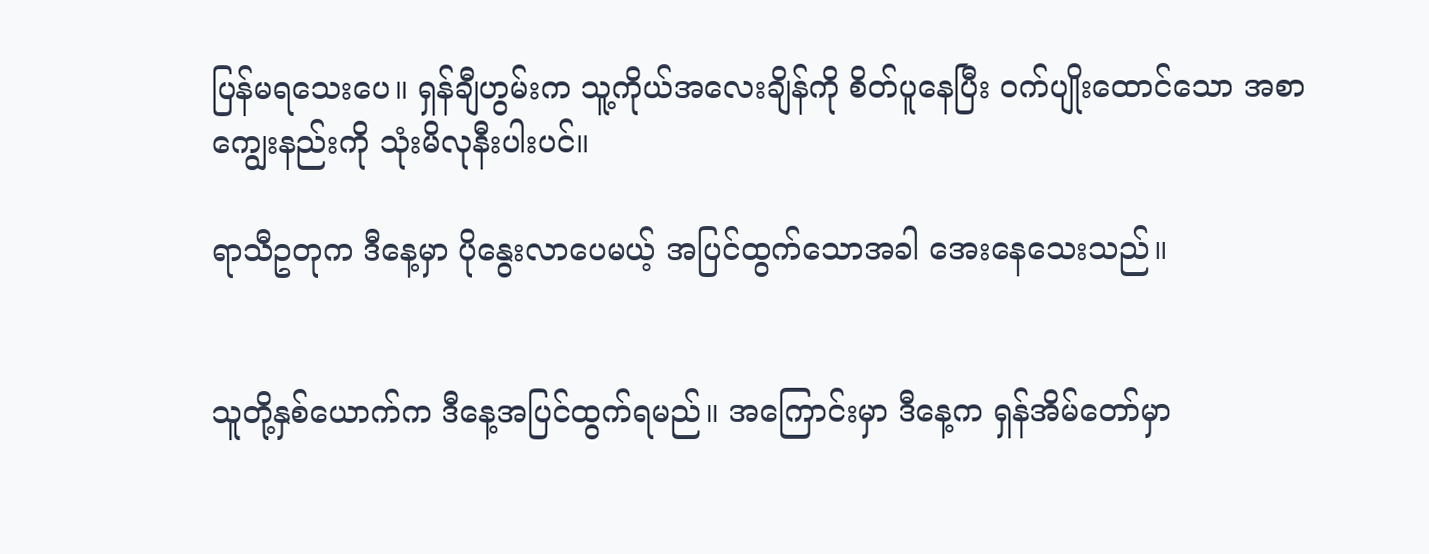ပြန်မရသေးပေ။ ရှန်ချီဟွမ်းက သူ့ကိုယ်အလေးချိန်ကို စိတ်ပူနေပြီး ဝက်ပျိုးထောင်သော အစာကျွေးနည်းကို သုံးမိလုနီးပါးပင်။

ရာသီဥတုက ဒီနေ့မှာ ပိုနွေးလာပေမယ့် အပြင်ထွက်သောအခါ အေးနေသေးသည်။


သူတို့နှစ်ယောက်က ဒီနေ့အပြင်ထွက်ရမည်။ အကြောင်းမှာ ဒီနေ့က ရှန်အိမ်တော်မှာ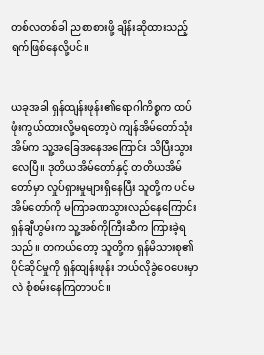တစ်လတစ်ခါ ညစာစားဖို့ ချိန်းဆိုထားသည့်ရက်ဖြစ်နေလို့ပင်။


ယခုအခါ ရှန်ထျန်းဖုန်း၏ရောဂါကိစ္စက ထပ်ဖုံးကွယ်ထားလို့မရတော့ပဲ ကျန်အိမ်တော်သုံးအိမ်က သူ့အခြေအနေအကြောင်း သိပြီးသွားလေပြီ။ ဒုတိယအိမ်တော်နှင့် တတိယအိမ်တော်မှာ လှုပ်ရှားမှုများရှိနေပြီး သူတို့က ပင်မအိမ်တော်ကို မကြာခဏသွားလည်နေကြောင်း ရှန်ချီဟွမ်းက သူ့အစ်ကိုကြီးဆီက ကြားခဲ့ရသည်။ တကယ်တော့ သူတို့က ရှန်မိသားစု၏ပိုင်ဆိုင်မှုကို ရှန်ထျန်းဖုန်း ဘယ်လိုခွဲဝေပေးမှာလဲ စုံစမ်းနေကြတာပင်။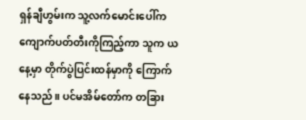ရှန်ချီဟွမ်းက သူ့လက်မောင်းပေါ်က ကျောက်ပတ်တီးကိုကြည့်ကာ သူက ယနေ့မှာ တိုက်ပွဲပြင်းထန်မှာကို ကြောက်နေသည်။ ပင်မအိမ်တော်က တခြား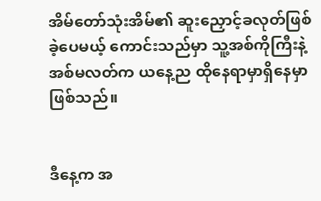အိမ်တော်သုံးအိမ်၏ ဆူးညှောင့်ခလုတ်ဖြစ်ခဲ့ပေမယ့် ကောင်းသည်မှာ သူ့အစ်ကိုကြီးနဲ့ အစ်မလတ်က ယနေ့ည ထိုနေရာမှာရှိနေမှာဖြစ်သည်။


ဒီနေ့က အ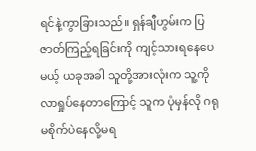ရင်နဲ့ကွာခြားသည်။ ရှန်ချီဟွမ်းက ပြဇာတ်ကြည့်ရခြင်းကို ကျင့်သားရနေပေမယ့် ယခုအခါ သူတို့အားလုံးက သူ့ကိုလာရှုပ်နေတာကြောင့် သူက ပုံမှန်လို ဂရုမစိုက်ပဲနေလို့မရ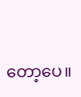တော့ပေ။